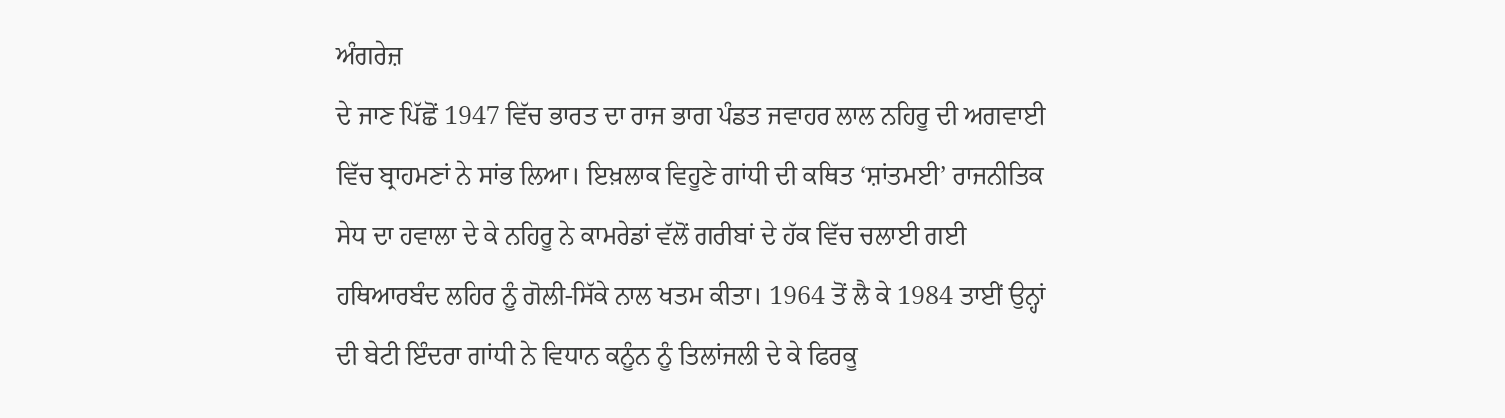ਅੰਗਰੇਜ਼
ਦੇ ਜਾਣ ਪਿੱਛੋਂ 1947 ਵਿੱਚ ਭਾਰਤ ਦਾ ਰਾਜ ਭਾਗ ਪੰਡਤ ਜਵਾਹਰ ਲਾਲ ਨਹਿਰੂ ਦੀ ਅਗਵਾਈ
ਵਿੱਚ ਬ੍ਰਾਹਮਣਾਂ ਨੇ ਸਾਂਭ ਲਿਆ। ਇਖ਼ਲਾਕ ਵਿਹੂਣੇ ਗਾਂਧੀ ਦੀ ਕਥਿਤ ‘ਸ਼ਾਂਤਮਈ’ ਰਾਜਨੀਤਿਕ
ਸੇਧ ਦਾ ਹਵਾਲਾ ਦੇ ਕੇ ਨਹਿਰੂ ਨੇ ਕਾਮਰੇਡਾਂ ਵੱਲੋਂ ਗਰੀਬਾਂ ਦੇ ਹੱਕ ਵਿੱਚ ਚਲਾਈ ਗਈ
ਹਥਿਆਰਬੰਦ ਲਹਿਰ ਨੂੰ ਗੋਲੀ-ਸਿੱਕੇ ਨਾਲ ਖਤਮ ਕੀਤਾ। 1964 ਤੋਂ ਲੈ ਕੇ 1984 ਤਾਈਂ ਉਨ੍ਹਾਂ
ਦੀ ਬੇਟੀ ਇੰਦਰਾ ਗਾਂਧੀ ਨੇ ਵਿਧਾਨ ਕਨੂੰਨ ਨੂੰ ਤਿਲਾਂਜਲੀ ਦੇ ਕੇ ਫਿਰਕੂ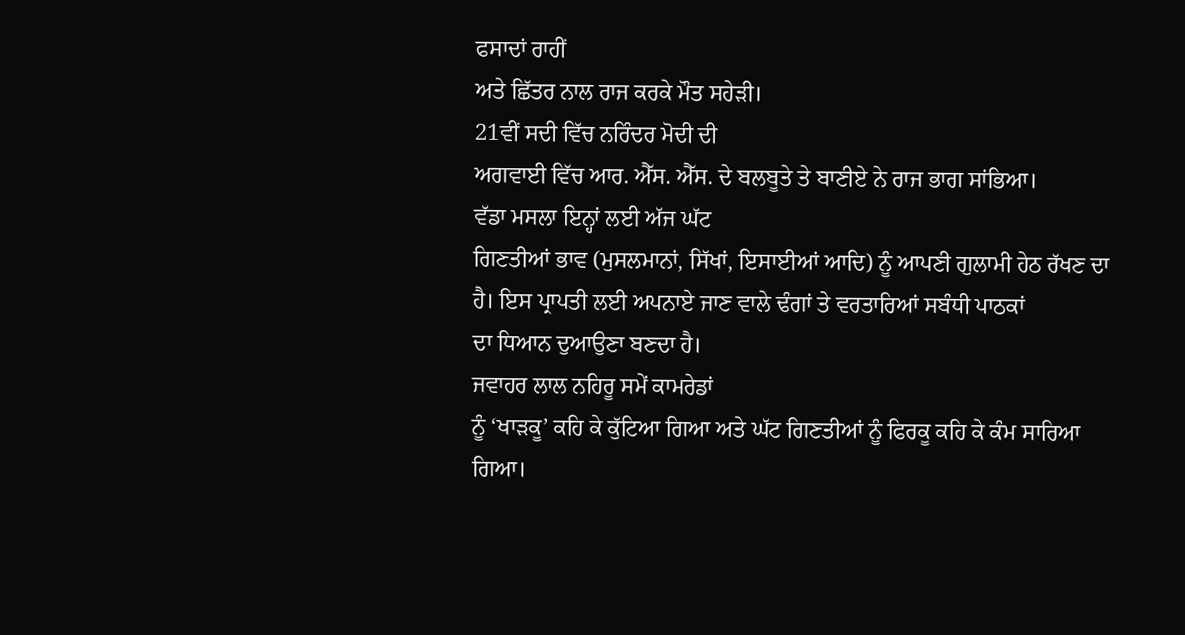ਫਸਾਦਾਂ ਰਾਹੀਂ
ਅਤੇ ਛਿੱਤਰ ਨਾਲ ਰਾਜ ਕਰਕੇ ਮੌਤ ਸਹੇੜੀ।
21ਵੀਂ ਸਦੀ ਵਿੱਚ ਨਰਿੰਦਰ ਮੋਦੀ ਦੀ
ਅਗਵਾਈ ਵਿੱਚ ਆਰ. ਐੱਸ. ਐੱਸ. ਦੇ ਬਲਬੂਤੇ ਤੇ ਬਾਣੀਏ ਨੇ ਰਾਜ ਭਾਗ ਸਾਂਭਿਆ।
ਵੱਡਾ ਮਸਲਾ ਇਨ੍ਹਾਂ ਲਈ ਅੱਜ ਘੱਟ
ਗਿਣਤੀਆਂ ਭਾਵ (ਮੁਸਲਮਾਨਾਂ, ਸਿੱਖਾਂ, ਇਸਾਈਆਂ ਆਦਿ) ਨੂੰ ਆਪਣੀ ਗੁਲਾਮੀ ਹੇਠ ਰੱਖਣ ਦਾ
ਹੈ। ਇਸ ਪ੍ਰਾਪਤੀ ਲਈ ਅਪਨਾਏ ਜਾਣ ਵਾਲੇ ਢੰਗਾਂ ਤੇ ਵਰਤਾਰਿਆਂ ਸਬੰਧੀ ਪਾਠਕਾਂ
ਦਾ ਧਿਆਨ ਦੁਆਉਣਾ ਬਣਦਾ ਹੈ।
ਜਵਾਹਰ ਲਾਲ ਨਹਿਰੂ ਸਮੇਂ ਕਾਮਰੇਡਾਂ
ਨੂੰ ‘ਖਾੜਕੂ’ ਕਹਿ ਕੇ ਕੁੱਟਿਆ ਗਿਆ ਅਤੇ ਘੱਟ ਗਿਣਤੀਆਂ ਨੂੰ ਫਿਰਕੂ ਕਹਿ ਕੇ ਕੰਮ ਸਾਰਿਆ
ਗਿਆ।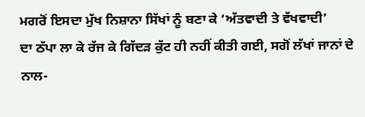ਮਗਰੋਂ ਇਸਦਾ ਮੁੱਖ ਨਿਸ਼ਾਨਾ ਸਿੱਖਾਂ ਨੂੰ ਬਣਾ ਕੇ ‘ਅੱਤਵਾਦੀ ਤੇ ਵੱਖਵਾਦੀ’
ਦਾ ਠੱਪਾ ਲਾ ਕੇ ਰੱਜ ਕੇ ਗਿੱਦੜ ਕੁੱਟ ਹੀ ਨਹੀਂ ਕੀਤੀ ਗਈ, ਸਗੋਂ ਲੱਖਾਂ ਜਾਨਾਂ ਦੇ
ਨਾਲ-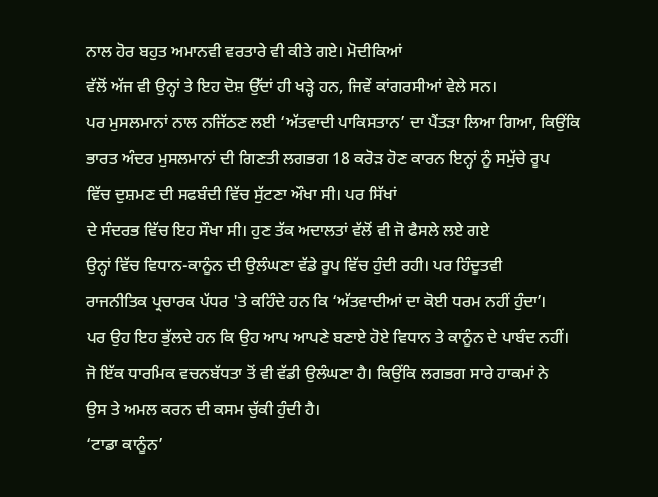ਨਾਲ ਹੋਰ ਬਹੁਤ ਅਮਾਨਵੀ ਵਰਤਾਰੇ ਵੀ ਕੀਤੇ ਗਏ। ਮੋਦੀਕਿਆਂ
ਵੱਲੋਂ ਅੱਜ ਵੀ ਉਨ੍ਹਾਂ ਤੇ ਇਹ ਦੋਸ਼ ਉੱਦਾਂ ਹੀ ਖੜ੍ਹੇ ਹਨ, ਜਿਵੇਂ ਕਾਂਗਰਸੀਆਂ ਵੇਲੇ ਸਨ।
ਪਰ ਮੁਸਲਮਾਨਾਂ ਨਾਲ ਨਜਿੱਠਣ ਲਈ ‘ਅੱਤਵਾਦੀ ਪਾਕਿਸਤਾਨ’ ਦਾ ਪੈਂਤੜਾ ਲਿਆ ਗਿਆ, ਕਿਉਂਕਿ
ਭਾਰਤ ਅੰਦਰ ਮੁਸਲਮਾਨਾਂ ਦੀ ਗਿਣਤੀ ਲਗਭਗ 18 ਕਰੋੜ ਹੋਣ ਕਾਰਨ ਇਨ੍ਹਾਂ ਨੂੰ ਸਮੁੱਚੇ ਰੂਪ
ਵਿੱਚ ਦੁਸ਼ਮਣ ਦੀ ਸਫਬੰਦੀ ਵਿੱਚ ਸੁੱਟਣਾ ਔਖਾ ਸੀ। ਪਰ ਸਿੱਖਾਂ
ਦੇ ਸੰਦਰਭ ਵਿੱਚ ਇਹ ਸੌਖਾ ਸੀ। ਹੁਣ ਤੱਕ ਅਦਾਲਤਾਂ ਵੱਲੋਂ ਵੀ ਜੋ ਫੈਸਲੇ ਲਏ ਗਏ
ਉਨ੍ਹਾਂ ਵਿੱਚ ਵਿਧਾਨ-ਕਾਨੂੰਨ ਦੀ ਉਲੰਘਣਾ ਵੱਡੇ ਰੂਪ ਵਿੱਚ ਹੁੰਦੀ ਰਹੀ। ਪਰ ਹਿੰਦੂਤਵੀ
ਰਾਜਨੀਤਿਕ ਪ੍ਰਚਾਰਕ ਪੱਧਰ 'ਤੇ ਕਹਿੰਦੇ ਹਨ ਕਿ ‘ਅੱਤਵਾਦੀਆਂ ਦਾ ਕੋਈ ਧਰਮ ਨਹੀਂ ਹੁੰਦਾ’।
ਪਰ ਉਹ ਇਹ ਭੁੱਲਦੇ ਹਨ ਕਿ ਉਹ ਆਪ ਆਪਣੇ ਬਣਾਏ ਹੋਏ ਵਿਧਾਨ ਤੇ ਕਾਨੂੰਨ ਦੇ ਪਾਬੰਦ ਨਹੀਂ।
ਜੋ ਇੱਕ ਧਾਰਮਿਕ ਵਚਨਬੱਧਤਾ ਤੋਂ ਵੀ ਵੱਡੀ ਉਲੰਘਣਾ ਹੈ। ਕਿਉਂਕਿ ਲਗਭਗ ਸਾਰੇ ਹਾਕਮਾਂ ਨੇ
ਉਸ ਤੇ ਅਮਲ ਕਰਨ ਦੀ ਕਸਮ ਚੁੱਕੀ ਹੁੰਦੀ ਹੈ।
‘ਟਾਡਾ ਕਾਨੂੰਨ’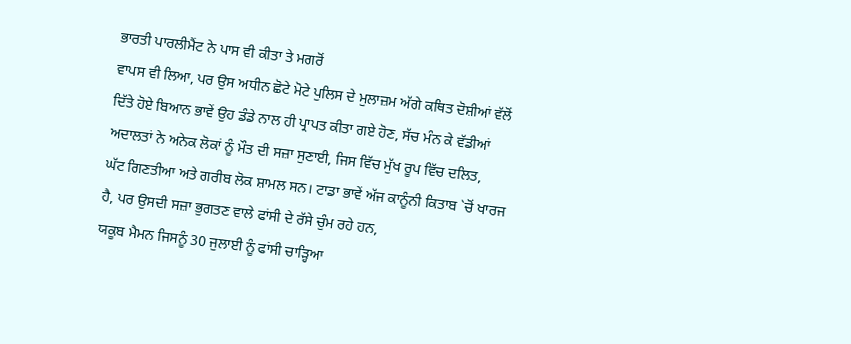ਭਾਰਤੀ ਪਾਰਲੀਮੈਂਟ ਨੇ ਪਾਸ ਵੀ ਕੀਤਾ ਤੇ ਮਗਰੋਂ
ਵਾਪਸ ਵੀ ਲਿਆ, ਪਰ ਉਸ ਅਧੀਨ ਛੋਟੇ ਮੋਟੇ ਪੁਲਿਸ ਦੇ ਮੁਲਾਜ਼ਮ ਅੱਗੇ ਕਥਿਤ ਦੋਸ਼ੀਆਂ ਵੱਲੋਂ
ਦਿੱਤੇ ਹੋਏ ਬਿਆਨ ਭਾਵੇਂ ਉਹ ਡੰਡੇ ਨਾਲ ਹੀ ਪ੍ਰਾਪਤ ਕੀਤਾ ਗਏ ਹੋਣ, ਸੱਚ ਮੰਨ ਕੇ ਵੱਡੀਆਂ
ਅਦਾਲਤਾਂ ਨੇ ਅਨੇਕ ਲੋਕਾਂ ਨੂੰ ਮੌਤ ਦੀ ਸਜ਼ਾ ਸੁਣਾਈ, ਜਿਸ ਵਿੱਚ ਮੁੱਖ ਰੂਪ ਵਿੱਚ ਦਲਿਤ,
ਘੱਟ ਗਿਣਤੀਆ ਅਤੇ ਗਰੀਬ ਲੋਕ ਸ਼ਾਮਲ ਸਨ। ਟਾਡਾ ਭਾਵੇਂ ਅੱਜ ਕਾਨੂੰਨੀ ਕਿਤਾਬ `ਚੋਂ ਖਾਰਜ
ਹੈ, ਪਰ ਉਸਦੀ ਸਜ਼ਾ ਭੁਗਤਣ ਵਾਲੇ ਫਾਂਸੀ ਦੇ ਰੱਸੇ ਚੁੰਮ ਰਹੇ ਹਨ,
ਯਕੂਬ ਮੈਮਨ ਜਿਸਨੂੰ 30 ਜੁਲਾਈ ਨੂੰ ਫਾਂਸੀ ਚਾੜ੍ਹਿਆ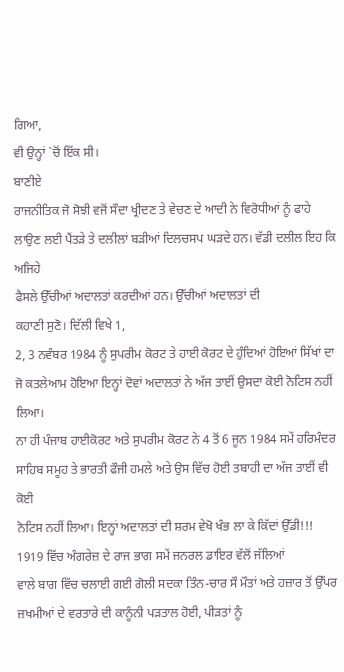ਗਿਆ,
ਵੀ ਉਨ੍ਹਾਂ `ਚੋਂ ਇੱਕ ਸੀ।
ਬਾਣੀਏ
ਰਾਜਨੀਤਿਕ ਜੋ ਸੋਝੀ ਵਜੋਂ ਸੌਦਾ ਖ੍ਰੀਦਣ ਤੇ ਵੇਚਣ ਦੇ ਆਦੀ ਨੇ ਵਿਰੋਧੀਆਂ ਨੂੰ ਫਾਹੇ
ਲਾਉਣ ਲਈ ਪੈਂਤੜੇ ਤੇ ਦਲੀਲਾਂ ਬੜੀਆਂ ਦਿਲਚਸਪ ਘੜਦੇ ਹਨ। ਵੱਡੀ ਦਲੀਲ ਇਹ ਕਿ ਅਜਿਹੇ
ਫੈਸਲੇ ਉੱਚੀਆਂ ਅਦਾਲਤਾਂ ਕਰਦੀਆਂ ਹਨ। ਉੱਚੀਆਂ ਅਦਾਲਤਾਂ ਦੀ
ਕਹਾਣੀ ਸੁਣੋ। ਦਿੱਲੀ ਵਿਖੇ 1,
2, 3 ਨਵੰਬਰ 1984 ਨੂੰ ਸੁਪਰੀਮ ਕੋਰਟ ਤੇ ਹਾਈ ਕੋਰਟ ਦੇ ਹੁੰਦਿਆਂ ਹੋਇਆਂ ਸਿੱਖਾਂ ਦਾ
ਜੋ ਕਤਲੇਆਮ ਹੋਇਆ ਇਨ੍ਹਾਂ ਦੋਵਾਂ ਅਦਾਲਤਾਂ ਨੇ ਅੱਜ ਤਾਈਂ ਉਸਦਾ ਕੋਈ ਨੋਟਿਸ ਨਹੀਂ ਲਿਆ।
ਨਾ ਹੀ ਪੰਜਾਬ ਹਾਈਕੋਰਟ ਅਤੇ ਸੁਪਰੀਮ ਕੋਰਟ ਨੇ 4 ਤੋਂ 6 ਜੂਨ 1984 ਸਮੇਂ ਹਰਿਮੰਦਰ
ਸਾਹਿਬ ਸਮੂਹ ਤੇ ਭਾਰਤੀ ਫੌਜੀ ਹਮਲੇ ਅਤੇ ਉਸ ਵਿੱਚ ਹੋਈ ਤਬਾਹੀ ਦਾ ਅੱਜ ਤਾਈਂ ਵੀ ਕੋਈ
ਨੋਟਿਸ ਨਹੀਂ ਲਿਆ। ਇਨ੍ਹਾਂ ਅਦਾਲਤਾਂ ਦੀ ਸ਼ਰਮ ਵੇਖੋ ਖੰਭ ਲਾ ਕੇ ਕਿੱਦਾਂ ਉੱਡੀ!!!
1919 ਵਿੱਚ ਅੰਗਰੇਜ਼ ਦੇ ਰਾਜ ਭਾਗ ਸਮੇਂ ਜਨਰਲ ਡਾਇਰ ਵੱਲੋਂ ਜੱਲਿਆਂ
ਵਾਲੇ ਬਾਗ ਵਿੱਚ ਚਲਾਈ ਗਈ ਗੋਲੀ ਸਦਕਾ ਤਿੰਨ-ਚਾਰ ਸੌ ਮੌਤਾਂ ਅਤੇ ਹਜ਼ਾਰ ਤੋਂ ਉੱਪਰ
ਜ਼ਖਮੀਆਂ ਦੇ ਵਰਤਾਰੇ ਦੀ ਕਾਨੂੰਨੀ ਪੜਤਾਲ ਹੋਈ, ਪੀੜਤਾਂ ਨੂੰ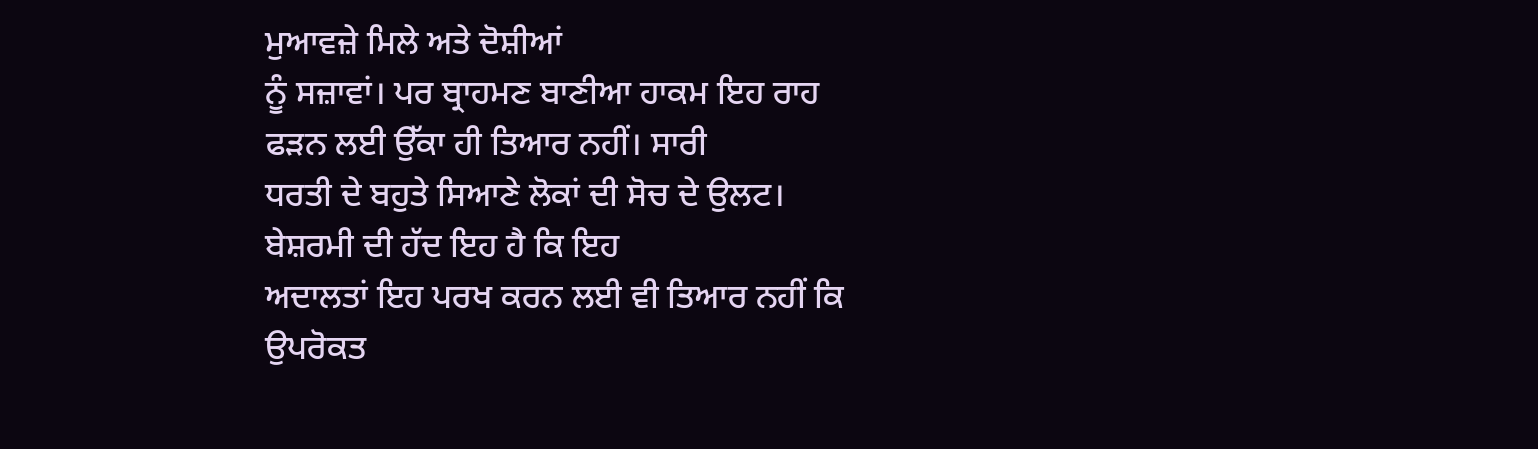ਮੁਆਵਜ਼ੇ ਮਿਲੇ ਅਤੇ ਦੋਸ਼ੀਆਂ
ਨੂੰ ਸਜ਼ਾਵਾਂ। ਪਰ ਬ੍ਰਾਹਮਣ ਬਾਣੀਆ ਹਾਕਮ ਇਹ ਰਾਹ ਫੜਨ ਲਈ ਉੱਕਾ ਹੀ ਤਿਆਰ ਨਹੀਂ। ਸਾਰੀ
ਧਰਤੀ ਦੇ ਬਹੁਤੇ ਸਿਆਣੇ ਲੋਕਾਂ ਦੀ ਸੋਚ ਦੇ ਉਲਟ।
ਬੇਸ਼ਰਮੀ ਦੀ ਹੱਦ ਇਹ ਹੈ ਕਿ ਇਹ
ਅਦਾਲਤਾਂ ਇਹ ਪਰਖ ਕਰਨ ਲਈ ਵੀ ਤਿਆਰ ਨਹੀਂ ਕਿ ਉਪਰੋਕਤ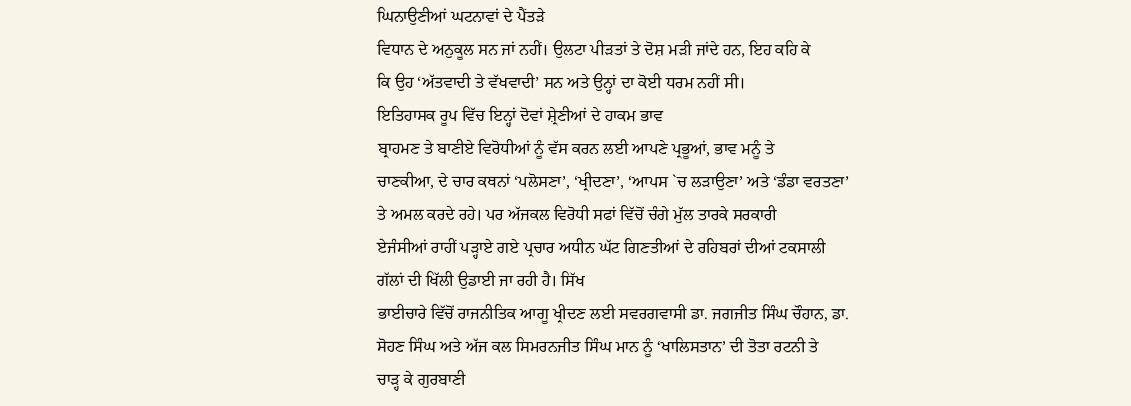ਘਿਨਾਉਣੀਆਂ ਘਟਨਾਵਾਂ ਦੇ ਪੈਂਤੜੇ
ਵਿਧਾਨ ਦੇ ਅਨੁਕੂਲ ਸਨ ਜਾਂ ਨਹੀਂ। ਉਲਟਾ ਪੀੜਤਾਂ ਤੇ ਦੋਸ਼ ਮੜੀ ਜਾਂਦੇ ਹਨ, ਇਹ ਕਹਿ ਕੇ
ਕਿ ਉਹ ‘ਅੱਤਵਾਦੀ ਤੇ ਵੱਖਵਾਦੀ’ ਸਨ ਅਤੇ ਉਨ੍ਹਾਂ ਦਾ ਕੋਈ ਧਰਮ ਨਹੀਂ ਸੀ।
ਇਤਿਹਾਸਕ ਰੂਪ ਵਿੱਚ ਇਨ੍ਹਾਂ ਦੋਵਾਂ ਸ਼੍ਰੇਣੀਆਂ ਦੇ ਹਾਕਮ ਭਾਵ
ਬ੍ਰਾਹਮਣ ਤੇ ਬਾਣੀਏ ਵਿਰੋਧੀਆਂ ਨੂੰ ਵੱਸ ਕਰਨ ਲਈ ਆਪਣੇ ਪ੍ਰਭੂਆਂ, ਭਾਵ ਮਨੂੰ ਤੇ
ਚਾਣਕੀਆ, ਦੇ ਚਾਰ ਕਥਨਾਂ ‘ਪਲੋਸਣਾ’, ‘ਖ੍ਰੀਦਣਾ’, ‘ਆਪਸ `ਚ ਲੜਾਉਣਾ’ ਅਤੇ ‘ਡੰਡਾ ਵਰਤਣਾ’
ਤੇ ਅਮਲ ਕਰਦੇ ਰਹੇ। ਪਰ ਅੱਜਕਲ ਵਿਰੋਧੀ ਸਫਾਂ ਵਿੱਚੋਂ ਚੰਗੇ ਮੁੱਲ ਤਾਰਕੇ ਸਰਕਾਰੀ
ਏਜੰਸੀਆਂ ਰਾਹੀਂ ਪੜ੍ਹਾਏ ਗਏ ਪ੍ਰਚਾਰ ਅਧੀਨ ਘੱਟ ਗਿਣਤੀਆਂ ਦੇ ਰਹਿਬਰਾਂ ਦੀਆਂ ਟਕਸਾਲੀ
ਗੱਲਾਂ ਦੀ ਖਿੱਲੀ ਉਡਾਈ ਜਾ ਰਹੀ ਹੈ। ਸਿੱਖ
ਭਾਈਚਾਰੇ ਵਿੱਚੋਂ ਰਾਜਨੀਤਿਕ ਆਗੂ ਖ੍ਰੀਦਣ ਲਈ ਸਵਰਗਵਾਸੀ ਡਾ. ਜਗਜੀਤ ਸਿੰਘ ਚੌਹਾਨ, ਡਾ.
ਸੋਹਣ ਸਿੰਘ ਅਤੇ ਅੱਜ ਕਲ ਸਿਮਰਨਜੀਤ ਸਿੰਘ ਮਾਨ ਨੂੰ ‘ਖਾਲਿਸਤਾਨ’ ਦੀ ਤੋਤਾ ਰਟਨੀ ਤੇ
ਚਾੜ੍ਹ ਕੇ ਗੁਰਬਾਣੀ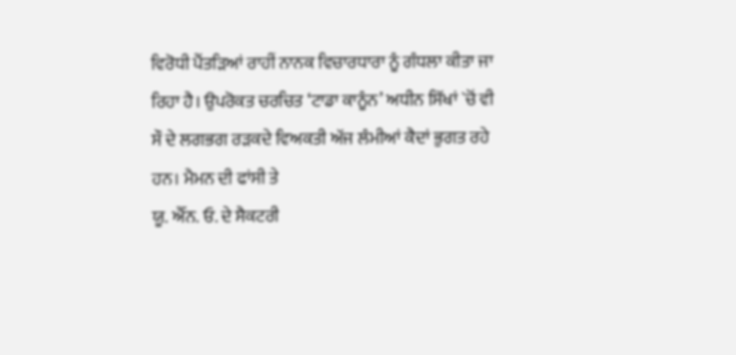ਵਿਰੋਧੀ ਪੈਂਤੜਿਆਂ ਰਾਹੀਂ ਨਾਨਕ ਵਿਚਾਰਧਾਰਾ ਨੂੰ ਗੰਧਲਾ ਕੀਤਾ ਜਾ
ਰਿਹਾ ਹੈ। ਉਪਰੋਕਤ ਚਰਚਿਤ ‘ਟਾਡਾ ਕਾਨੂੰਨ’ ਅਧੀਨ ਸਿੱਖਾਂ `ਚੋਂ ਵੀ
ਸੌ ਦੇ ਲਗਭਗ ਰੜਕਦੇ ਵਿਅਕਤੀ ਅੱਜ ਲੰਮੀਆਂ ਕੈਦਾਂ ਭੁਗਤ ਰਹੇ ਹਨ। ਮੈਮਨ ਦੀ ਫਾਂਸੀ ਤੇ
ਯੂ. ਐੱਨ. ਓ. ਦੇ ਸੈਕਟਰੀ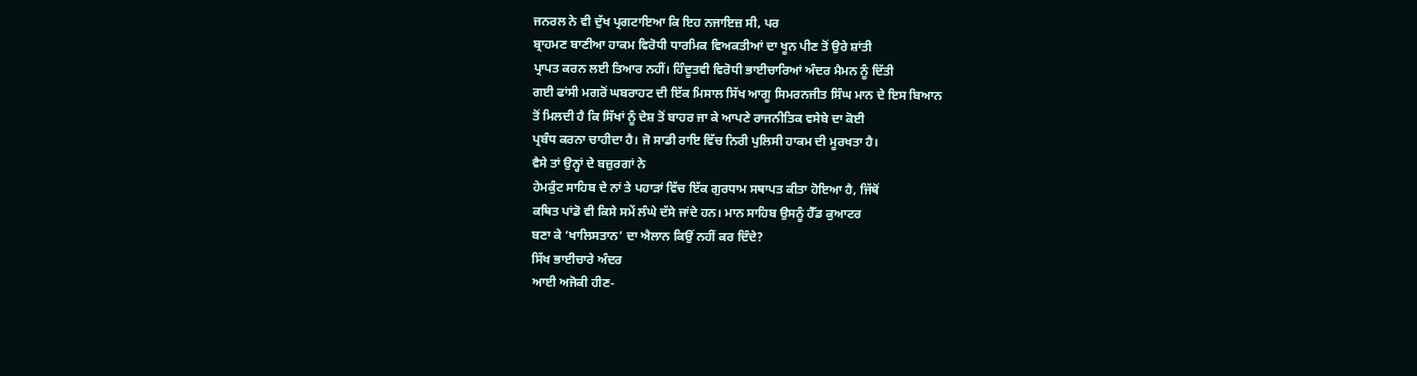ਜਨਰਲ ਨੇ ਵੀ ਦੁੱਖ ਪ੍ਰਗਟਾਇਆ ਕਿ ਇਹ ਨਜਾਇਜ਼ ਸੀ, ਪਰ
ਬ੍ਰਾਹਮਣ ਬਾਣੀਆ ਹਾਕਮ ਵਿਰੋਧੀ ਧਾਰਮਿਕ ਵਿਅਕਤੀਆਂ ਦਾ ਖੂਨ ਪੀਣ ਤੋਂ ਉਰੇ ਸ਼ਾਂਤੀ
ਪ੍ਰਾਪਤ ਕਰਨ ਲਈ ਤਿਆਰ ਨਹੀਂ। ਹਿੰਦੂਤਵੀ ਵਿਰੋਧੀ ਭਾਈਚਾਰਿਆਂ ਅੰਦਰ ਮੈਮਨ ਨੂੰ ਦਿੱਤੀ
ਗਈ ਫਾਂਸੀ ਮਗਰੋਂ ਘਬਰਾਹਟ ਦੀ ਇੱਕ ਮਿਸਾਲ ਸਿੱਖ ਆਗੂ ਸਿਮਰਨਜੀਤ ਸਿੰਘ ਮਾਨ ਦੇ ਇਸ ਬਿਆਨ
ਤੋਂ ਮਿਲਦੀ ਹੈ ਕਿ ਸਿੱਖਾਂ ਨੂੰ ਦੇਸ਼ ਤੋਂ ਬਾਹਰ ਜਾ ਕੇ ਆਪਣੇ ਰਾਜਨੀਤਿਕ ਵਸੇਬੇ ਦਾ ਕੋਈ
ਪ੍ਰਬੰਧ ਕਰਨਾ ਚਾਹੀਦਾ ਹੈ। ਜੋ ਸਾਡੀ ਰਾਇ ਵਿੱਚ ਨਿਰੀ ਪੁਲਿਸੀ ਹਾਕਮ ਦੀ ਮੂਰਖਤਾ ਹੈ।
ਵੈਸੇ ਤਾਂ ਉਨ੍ਹਾਂ ਦੇ ਬਜ਼ੁਰਗਾਂ ਨੇ
ਹੇਮਕੁੰਟ ਸਾਹਿਬ ਦੇ ਨਾਂ ਤੇ ਪਹਾੜਾਂ ਵਿੱਚ ਇੱਕ ਗੁਰਧਾਮ ਸਥਾਪਤ ਕੀਤਾ ਹੋਇਆ ਹੈ, ਜਿੱਥੋਂ
ਕਥਿਤ ਪਾਂਡੋ ਵੀ ਕਿਸੇ ਸਮੇਂ ਲੰਘੇ ਦੱਸੇ ਜਾਂਦੇ ਹਨ। ਮਾਨ ਸਾਹਿਬ ਉਸਨੂੰ ਹੈੱਡ ਕੁਆਟਰ
ਬਣਾ ਕੇ ‘ਖਾਲਿਸਤਾਨ’ ਦਾ ਐਲਾਨ ਕਿਉਂ ਨਹੀਂ ਕਰ ਦਿੰਦੇ?
ਸਿੱਖ ਭਾਈਚਾਰੇ ਅੰਦਰ
ਆਈ ਅਜੋਕੀ ਹੀਣ-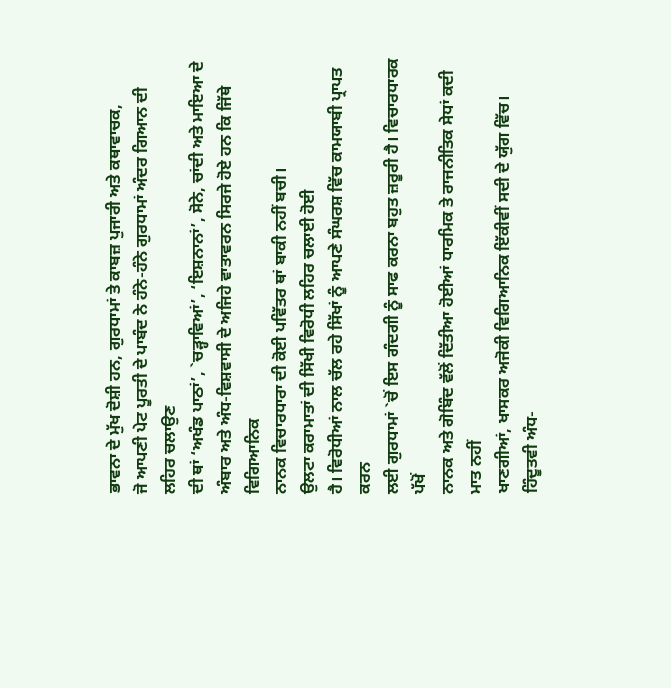ਭਾਵਨਾ ਦੇ ਮੁੱਖ ਦੋਸ਼ੀ ਹਨ, ਗੁਰਧਾਮਾਂ ਤੇ ਕਾਬਜ਼ ਪੁਜਾਰੀ ਅਤੇ ਕਥਾਵਾਚਕ,
ਜੋ ਆਪਣੀ ਪੇਟ ਪੂਰਤੀ ਦੇ ਪਾਬੰਦ ਨੇ ਹੰਨੇ-ਹੰਨੇ ਗੁਰਧਾਮਾਂ ਅੰਦਰ ਗਿਆਨ ਦੀ ਲਹਿਰ ਚਲਾਉਣ
ਦੀ ਥਾਂ ‘ਅਖੰਡ ਪਾਠਾਂ’, `ਚੜ੍ਹਾਵਿਆਂ’, ‘ਇਸ਼ਨਾਨਾਂ’, ਸੋਨੇ, ਚਾਂਦੀ ਅਤੇ ਮਾਇਆ ਦੇ
ਅੰਬਾਰ ਅਤੇ ਅੰਧ-ਵਿਸ਼ਵਾਸੀ ਦੇ ਅਜਿਹੇ ਵਾਤਾਵਰਨ ਸਿਰਜੇ ਹੋਏ ਹਨ ਕਿ ਜਿੱਥੇ ਵਿਗਿਆਨਿਕ
ਨਾਨਕ ਵਿਚਾਰਧਾਰਾ ਦੀ ਕੋਈ ਪਵਿੱਤਰ ਥਾਂ ਬਾਕੀ ਨਹੀਂ ਬਚੀ।
ਉਲਟਾ ਕਰਾਮਾਤਾਂ ਦੀ ਸਿੱਖੀ ਵਿਰੋਧੀ ਲਹਿਰ ਚਲਾਈ ਹੋਈ
ਹੈ। ਵਿਰੋਧੀਆਂ ਨਾਲ ਚੱਲ ਰਹੇ ਸਿੱਖਾਂ ਨੂੰ ਆਪਣੇ ਸੰਘਰਸ਼ ਵਿੱਚ ਕਾਮਯਾਬੀ ਪ੍ਰਾਪਤ ਕਰਨ
ਲਈ ਗੁਰਧਾਮਾਂ `ਚੋਂ ਇਸ ਗੰਦਗੀ ਨੂੰ ਸਾਫ ਕਰਨਾ ਬਹੁਤ ਜ਼ਰੂਰੀ ਹੈ। ਵਿਚਾਰਧਾਰਕ ਪੱਖੋਂ
ਨਾਨਕ ਅਤੇ ਗੋਬਿੰਦ ਵੱਲੋਂ ਦਿੱਤੀਆ ਹੋਈਆਂ ਧਾਰਮਿਕ ਤੇ ਰਾਜਨੀਤਿਕ ਸੇਧਾਂ ਕਦੀ ਮਾਤ ਨਹੀਂ
ਖਾਣਗੀਆਂ, ਖਾਸਕਰ ਅਜੋਕੀ ਵਿਗਿਆਨਿਕ ਇੱਕੀਵੀਂ ਸਦੀ ਦੇ ਯੁੱਗ ਵਿੱਚ।
ਹਿੰਦੂਤਵੀ ਅੰਧ-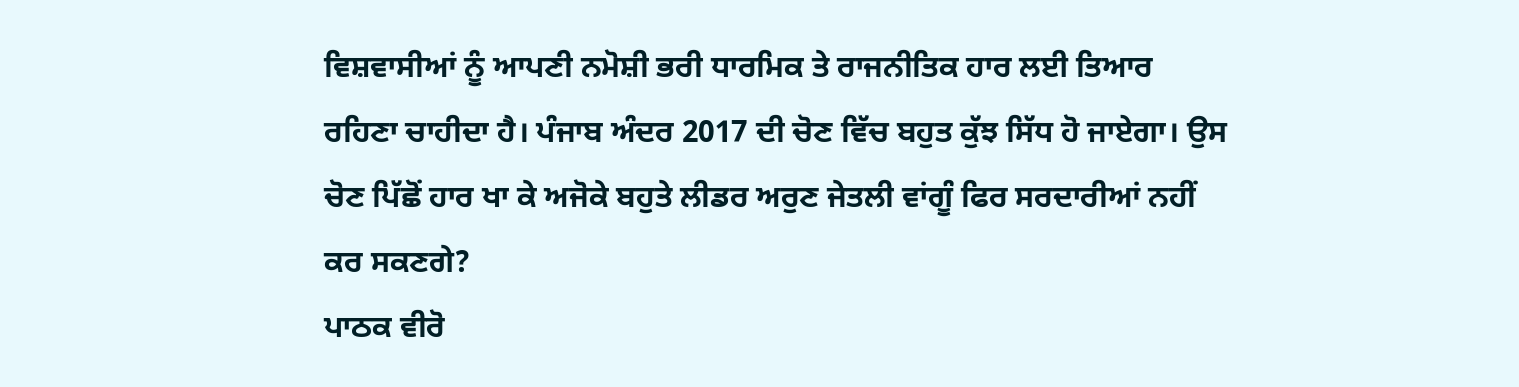ਵਿਸ਼ਵਾਸੀਆਂ ਨੂੰ ਆਪਣੀ ਨਮੋਸ਼ੀ ਭਰੀ ਧਾਰਮਿਕ ਤੇ ਰਾਜਨੀਤਿਕ ਹਾਰ ਲਈ ਤਿਆਰ
ਰਹਿਣਾ ਚਾਹੀਦਾ ਹੈ। ਪੰਜਾਬ ਅੰਦਰ 2017 ਦੀ ਚੋਣ ਵਿੱਚ ਬਹੁਤ ਕੁੱਝ ਸਿੱਧ ਹੋ ਜਾਏਗਾ। ਉਸ
ਚੋਣ ਪਿੱਛੋਂ ਹਾਰ ਖਾ ਕੇ ਅਜੋਕੇ ਬਹੁਤੇ ਲੀਡਰ ਅਰੁਣ ਜੇਤਲੀ ਵਾਂਗੂੰ ਫਿਰ ਸਰਦਾਰੀਆਂ ਨਹੀਂ
ਕਰ ਸਕਣਗੇ?
ਪਾਠਕ ਵੀਰੋ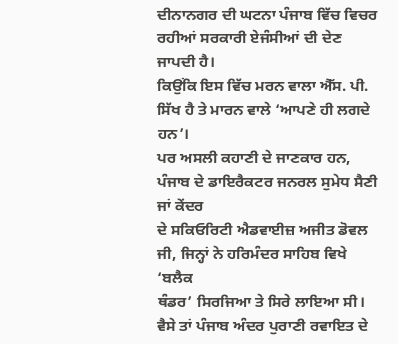ਦੀਨਾਨਗਰ ਦੀ ਘਟਨਾ ਪੰਜਾਬ ਵਿੱਚ ਵਿਚਰ ਰਹੀਆਂ ਸਰਕਾਰੀ ਏਜੰਸੀਆਂ ਦੀ ਦੇਣ ਜਾਪਦੀ ਹੈ।
ਕਿਉਂਕਿ ਇਸ ਵਿੱਚ ਮਰਨ ਵਾਲਾ ਐੱਸ. ਪੀ. ਸਿੱਖ ਹੈ ਤੇ ਮਾਰਨ ਵਾਲੇ ‘ਆਪਣੇ ਹੀ ਲਗਦੇ ਹਨ’।
ਪਰ ਅਸਲੀ ਕਹਾਣੀ ਦੇ ਜਾਣਕਾਰ ਹਨ, ਪੰਜਾਬ ਦੇ ਡਾਇਰੈਕਟਰ ਜਨਰਲ ਸੁਮੇਧ ਸੈਣੀ ਜਾਂ ਕੇਂਦਰ
ਦੇ ਸਕਿਓਰਿਟੀ ਐਡਵਾਈਜ਼ ਅਜੀਤ ਡੋਵਲ ਜੀ, ਜਿਨ੍ਹਾਂ ਨੇ ਹਰਿਮੰਦਰ ਸਾਹਿਬ ਵਿਖੇ ‘ਬਲੈਕ
ਥੰਡਰ’ ਸਿਰਜਿਆ ਤੇ ਸਿਰੇ ਲਾਇਆ ਸੀ। ਵੈਸੇ ਤਾਂ ਪੰਜਾਬ ਅੰਦਰ ਪੁਰਾਣੀ ਰਵਾਇਤ ਦੇ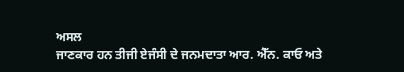ਅਸਲ
ਜਾਣਕਾਰ ਹਨ ਤੀਜੀ ਏਜੰਸੀ ਦੇ ਜਨਮਦਾਤਾ ਆਰ. ਐੱਨ. ਕਾਓ ਅਤੇ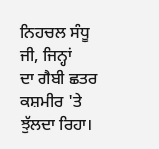ਨਿਹਚਲ ਸੰਧੂ ਜੀ, ਜਿਨ੍ਹਾਂ
ਦਾ ਗੈਬੀ ਛਤਰ ਕਸ਼ਮੀਰ 'ਤੇ ਝੁੱਲਦਾ ਰਿਹਾ।